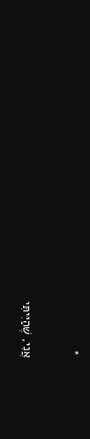*

אֲנִי, שֶׁהַיִּיתִּי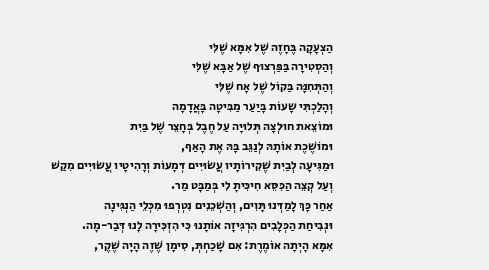הַצְעָקָה בֶּחָזֶה שֶׁל אִמָּא שֶׁלִּי
וְהַסְטִירָה בַּפַּרְצוּף שֶׁל אַבָּא שֶׁלִּי
וְהַתְּחִנָּה בַּקוֹל שֶׁל אָח שֶׁלִּי
וְהָלַכְתִּי שָעוֹת בָּיַעַר מַבִּיטָה בָּאֲדָמָה
וּמוֹצֵאת חוּלְצָה תְּלוּיָה עַל חֶבֶל בְּחָצֵר שֶׁל בַּיִת
וּמוֹשֶׁכֶת אוֹתָהּ לְנַגֵּב בָּהּ אֶת הָאַף,
וּמַגִּיעָה לְבַיִת שֶׁקִירוֹתָיו עֲשׂוּיִים דְּמָעוֹת וְרָהִיטָיו עֲשׂוּיִים מִקַשׁ
וְעַל קְצֵה הַכִּסֵּא חִיכִּיתָ לִי בְּמַבָּט מַר.
אַחַר כָּךְ לָמַדְּנוּ תָּוִים, וְהַשְׁכֵנִים נִטְרְפוּ מִכְּלֵי הַנְגִּינָה
וּנְבִיחַת הַכְּלָבִים הִרְגִּיזָה אוֹתָנוּ כִּי הִזְכִּירָה לָנוּ דְּבַר-מָה.
אִמָּא הָיְתָה אוֹמֶרֶת: אִם שָׁכַחְתְּ, סִימָן שֶׁזֶה הָיָה שֶׁקֶר,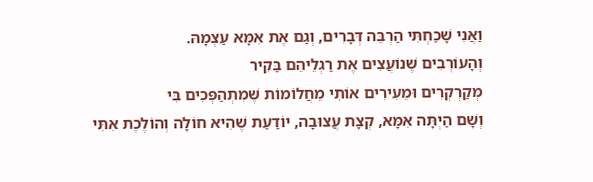וַאֲנִי שָׁכַחְתִּי הַרְבֵּה דְּבָרִים, וְגַם אֶת אִמָּא עַצְמָהּ.
וְהָעוֹרְבִים שֶׁנוֹעֲצִים אֶת רַגְלֵיהֵם בַּקִיר
מְקַרְקְרִים וּמֵעִירִים אוֹתִי מֵחֲלוֹמוֹת שֶׁמִתְהַפְּכִים בִּי
וְשָׁם הַיְתָּה אִמָּא, קְצָת עֲצוּבָה, יוֹדַעַת שֶׁהִיא חוֹלָה וְהוֹלֶכֶת אִתִּי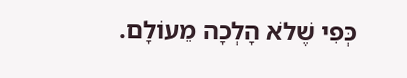כְּפִי שֶׁלֹא הָלְכָה מֵעוֹלָם.